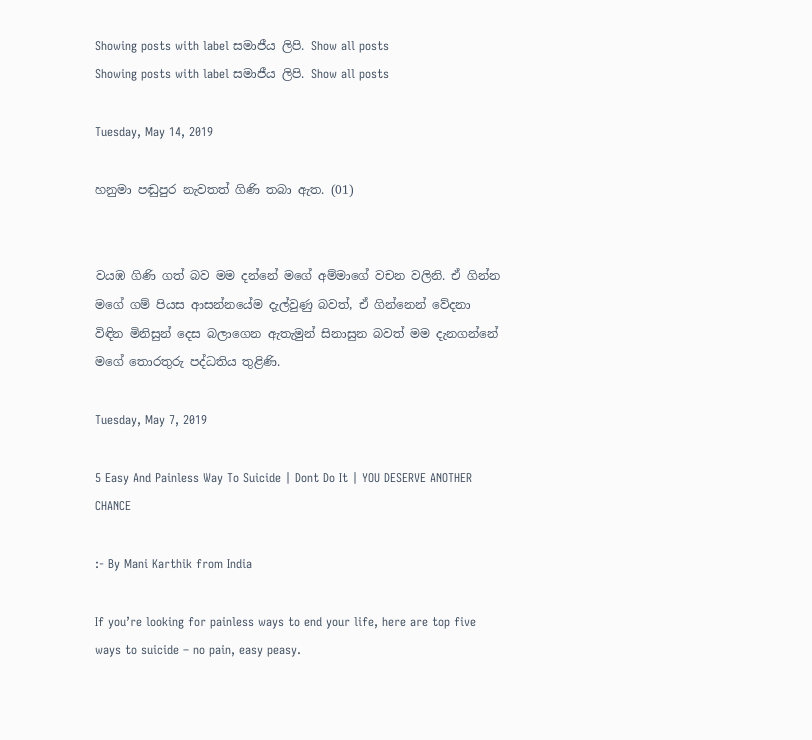Showing posts with label සමාජීය ලිපි. Show all posts
Showing posts with label සමාජීය ලිපි. Show all posts

Tuesday, May 14, 2019

හනුමා පඬුපුර නැවතත් ගිණි තබා ඇත. (01)


වයඹ ගිණි ගත් බව මම දන්නේ මගේ අම්මාගේ වචන වලිනි. ඒ ගින්න මගේ ගම් පියස ආසන්නයේම දැල්වුණු බවත්, ඒ ගින්නෙන් වේදනා විඳින මිනිසුන් දෙස බලාගෙන ඇතැමුන් සිනාසුන බවත් මම දැනගන්නේ මගේ තොරතුරු පද්ධතිය තුළිණි.

Tuesday, May 7, 2019

5 Easy And Painless Way To Suicide | Dont Do It | YOU DESERVE ANOTHER CHANCE

:- By Mani Karthik from India

If you’re looking for painless ways to end your life, here are top five ways to suicide – no pain, easy peasy.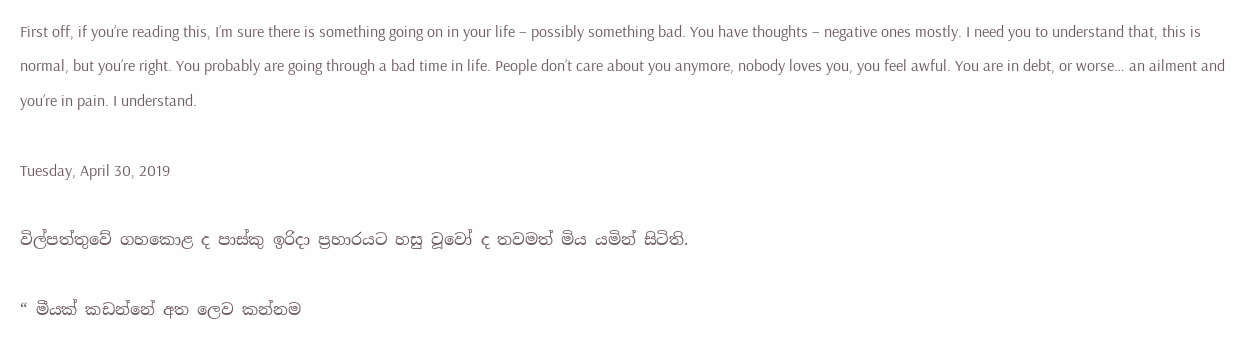First off, if you’re reading this, I’m sure there is something going on in your life – possibly something bad. You have thoughts – negative ones mostly. I need you to understand that, this is normal, but you’re right. You probably are going through a bad time in life. People don’t care about you anymore, nobody loves you, you feel awful. You are in debt, or worse… an ailment and you’re in pain. I understand.

Tuesday, April 30, 2019

විල්පත්තුවේ ගහකොළ ද පාස්කු ඉරිදා ප්‍රහාරයට හසු වූවෝ ද තවමත් මිය යමින් සිටිති.

“ මීයක් කඩන්නේ අත ලෙව කන්නම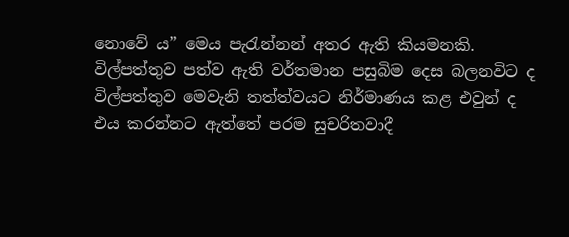නොවේ ය” මෙය පැරැන්නන් අතර ඇති කියමනකි. විල්පත්තුව පත්ව ඇති වර්තමාන පසුබිම දෙස බලනවිට ද විල්පත්තුව මෙවැනි තත්ත්වයට නිර්මාණය කළ එවුන් ද එය කරන්නට ඇත්තේ පරම සුචරිතවාදී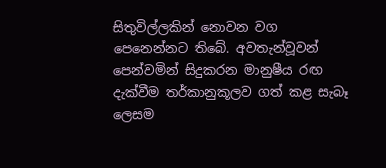සිතුවිල්ලකින් නොවන වග පෙනෙන්නට තිබේ. අවතැන්වූවන් පෙන්වමින් සිදුකරන මානුෂීය රඟ දැක්වීම තර්කානුකූලව ගත් කළ සැබෑ ලෙසම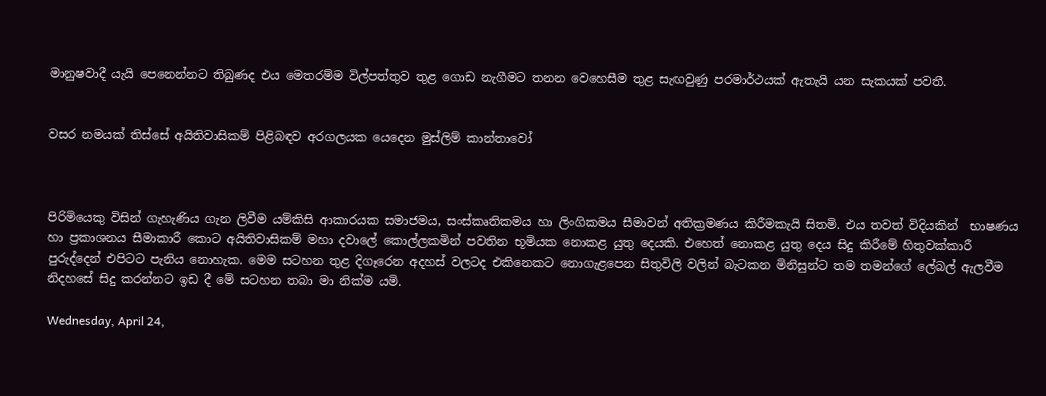මානුෂවාදී යැයි පෙනෙන්නට තිබුණද එය මෙතරම්ම විල්පත්තුව තුළ ගොඩ නැගීමට තනන වෙහෙසීම තුළ සැඟවුණු පරමාර්ථයක් ඇතැයි යන සැකයක් පවතී.


වසර නමයක් තිස්සේ අයිතිවාසිකම් පිළිබඳව අරගලයක යෙදෙන මුස්ලිම් කාන්තාවෝ



පිරිමියෙකු විසින් ගැහැණිය ගැන ලිවීම යම්කිසි ආකාරයක සමාජමය, සංස්කෘතිකමය හා ලිංගිකමය සීමාවන් අතික්‍රමණය කිරීමකැයි සිතමි. එය තවත් විදියකින්  භාෂණය හා ප්‍රකාශනය සීමාකාරී කොට අයිතිවාසිකම් මහා දවාලේ කොල්ලකමින් පවතින භූමියක නොකළ යුතු දෙයකි. එහෙත් නොකළ යුතු දෙය සිදු කිරීමේ හිතුවක්කාරී පුරුද්දෙන් එපිටට පැනිය නොහැක. මෙම සටහන තුළ දිගෑරෙන අදහස් වලටද එකිනෙකට නොගැළපෙන සිතුවිලි වලින් බැටකන මිනිසුන්ට තම තමන්ගේ ලේබල් ඇලවීම නිදහසේ සිදු කරන්නට ඉඩ දී මේ සටහන තබා මා නික්ම යමි.

Wednesday, April 24,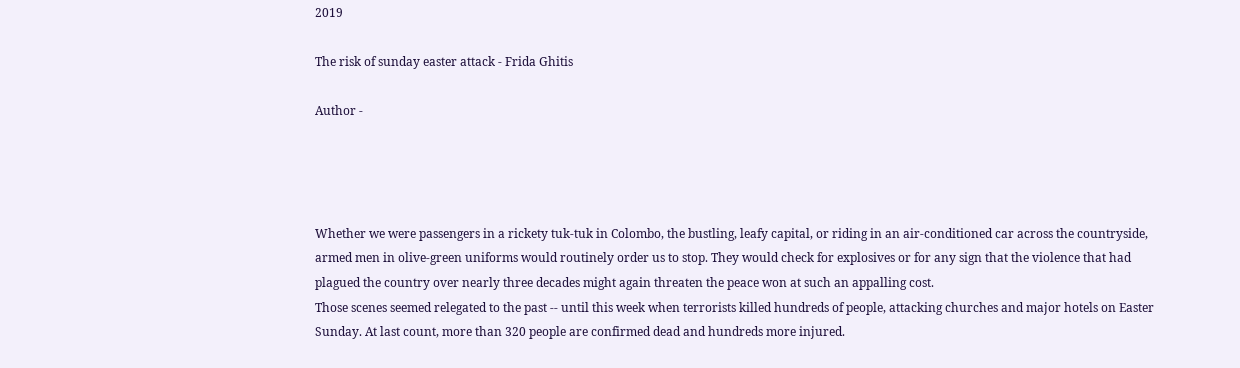2019

The risk of sunday easter attack - Frida Ghitis

Author -




Whether we were passengers in a rickety tuk-tuk in Colombo, the bustling, leafy capital, or riding in an air-conditioned car across the countryside, armed men in olive-green uniforms would routinely order us to stop. They would check for explosives or for any sign that the violence that had plagued the country over nearly three decades might again threaten the peace won at such an appalling cost.
Those scenes seemed relegated to the past -- until this week when terrorists killed hundreds of people, attacking churches and major hotels on Easter Sunday. At last count, more than 320 people are confirmed dead and hundreds more injured.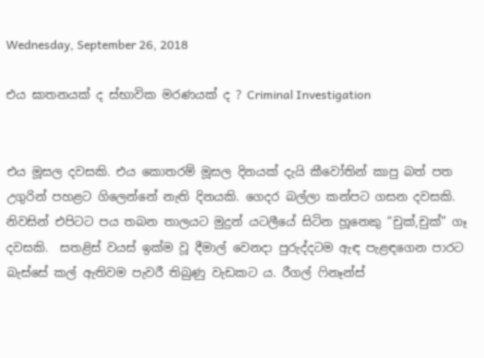Wednesday, September 26, 2018

එය ඝාතනයක් ද ස්භාවික මරණයක් ද ? Criminal Investigation


එය මූසල දවසකි. එය කොතරම් මූසල දිනයක් දැයි කීවෝතින් කාපු බත් පත උගුරින් පහළට ගිලෙන්නේ නැති දිනයකි. ගෙදර බල්ලා කන්පට ගසන දවසකි. නිවසින් එපිටට පය තබන තාලයට මුදුන් යටලීයේ සිටින හූනෙකු “චුක්,චුක්” ගෑ දවසකි.  සතළිස් වයස් ඉක්ම වූ දීමාල් වෙනදා පුරුද්දටම ඇඳ පැළඳගෙන පාරට බැස්සේ කල් ඇතිවම පැවරී තිබුණු වැඩකට ය. රීගල් ෆිනෑන්ස්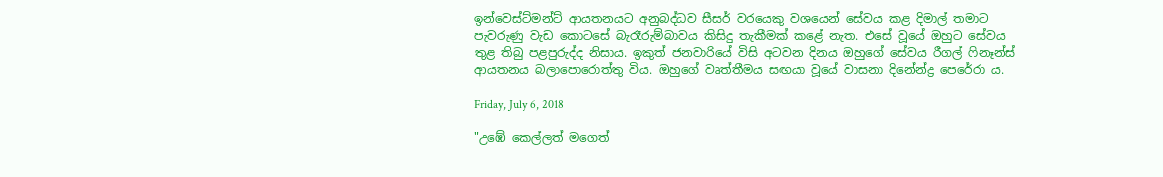ඉන්වෙස්ට්මන්ට් ආයතනයට අනුබද්ධව සීසර් වරයෙකු වශයෙන් සේවය කළ දිමාල් තමාට පැවරුණු වැඩ කොටසේ බැරෑරුම්බාවය කිසිදු තැකීමක් කළේ නැත. එසේ වූයේ ඔහුට සේවය තුළ තිබු පළපුරුද්ද නිසාය. ඉකුත් ජනවාරියේ විසි අටවන දිනය ඔහුගේ සේවය රීගල් ෆිනෑන්ස් ආයතනය බලාපොරොත්තු විය. ඔහුගේ වෘත්තීමය සඟයා වූයේ වාසනා දිනේන්ද්‍ර පෙරේරා ය.

Friday, July 6, 2018

"උඹේ කෙල්ලත් මගෙත්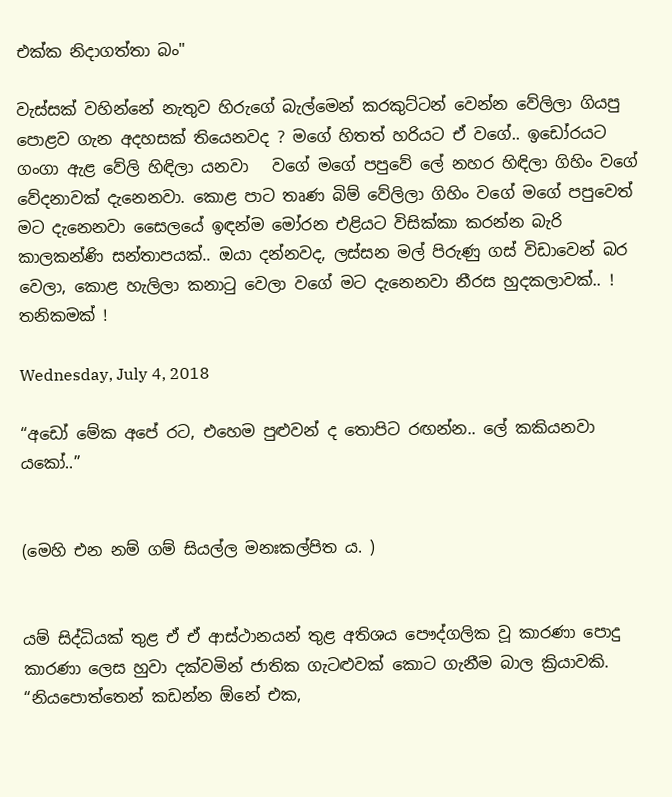එක්ක නිදාගත්තා බං"

වැස්සක් වහින්නේ නැතුව හිරුගේ බැල්මෙන් කරකුට්ටන් වෙන්න වේලිලා ගියපු පොළව ගැන අදහසක් තියෙනවද ? මගේ හිතත් හරියට ඒ වගේ.. ඉඩෝරයට  ගංගා ඇළ වේලි හිඳිලා යනවා   වගේ මගේ පපුවේ ලේ නහර හිඳිලා ගිහිං වගේ වේදනාවක් දැනෙනවා. කොළ පාට තෘණ බිම් වේලිලා ගිහිං වගේ මගේ පපුවෙත් මට දැනෙනවා සෛලයේ ඉඳන්ම මෝරන එළියට විසික්කා කරන්න බැරි කාලකන්ණි සන්තාපයක්.. ඔයා දන්නවද, ලස්සන මල් පිරුණු ගස් විඩාවෙන් බර වෙලා, කොළ හැලිලා කනාටු වෙලා වගේ මට දැනෙනවා නීරස හුදකලාවක්.. ! තනිකමක් !

Wednesday, July 4, 2018

“අඩෝ මේක අපේ රට, එහෙම පුළුවන් ද තොපිට රඟන්න.. ලේ කකියනවා යකෝ..”


(මෙහි එන නම් ගම් සියල්ල මනඃකල්පිත ය. )


යම් සිද්ධියක් තුළ ඒ ඒ ආස්ථානයන් තුළ අතිශය පෞද්ගලික වූ කාරණා පොදු කාරණා ලෙස හුවා දක්වමින් ජාතික ගැටළුවක් කොට ගැනීම බාල ක්‍රියාවකි. “නියපොත්තෙන් කඩන්න ඕනේ එක,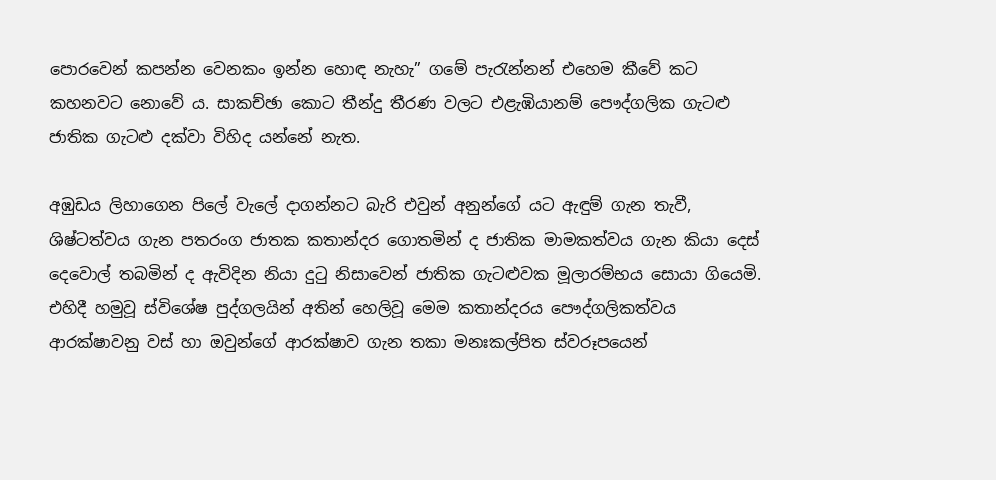පොරවෙන් කපන්න වෙනකං ඉන්න හොඳ නැහැ” ගමේ පැරැන්නන් එහෙම කීවේ කට කහනවට නොවේ ය. සාකච්ඡා කොට තීන්දු තීරණ වලට එළැඹියානම් පෞද්ගලික ගැටළු ජාතික ගැටළු දක්වා විහිද යන්නේ නැත.

අඹුඩය ලිහාගෙන පිලේ වැලේ දාගන්නට බැරි එවුන් අනුන්ගේ යට ඇඳුම් ගැන තැවී, ශිෂ්ටත්වය ගැන පතරංග ජාතක කතාන්දර ගොතමින් ද ජාතික මාමකත්වය ගැන කියා දෙස් දෙවොල් තබමින් ද ඇවිදින නියා දුටු නිසාවෙන් ජාතික ගැටළුවක මූලාරම්භය සොයා ගියෙමි. එහිදී හමුවූ ස්විශේෂ පුද්ගලයින් අතින් හෙලිවූ මෙම කතාන්දරය පෞද්ගලිකත්වය ආරක්ෂාවනු වස් හා ඔවුන්ගේ ආරක්ෂාව ගැන තකා මනඃකල්පිත ස්වරූපයෙන්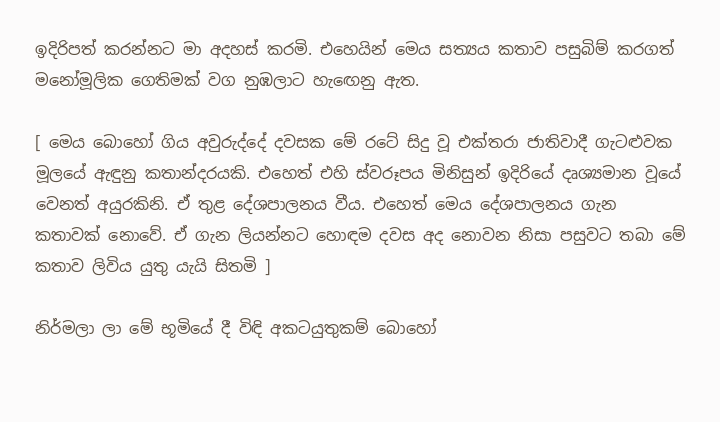ඉදිරිපත් කරන්නට මා අදහස් කරමි. එහෙයින් මෙය සත්‍යය කතාව පසුබිම් කරගත් මනෝමූලික ගෙතිමක් වග නුඹලාට හැඟෙනු ඇත.

[ මෙය බොහෝ ගිය අවුරුද්දේ දවසක මේ රටේ සිදු වූ එක්තරා ජාතිවාදී ගැටළුවක මූලයේ ඇඳුනු කතාන්දරයකි. එහෙත් එහි ස්වරූපය මිනිසුන් ඉදිරියේ දෘශ්‍යමාන වූයේ වෙනත් අයුරකිනි. ඒ තුළ දේශපාලනය වීය. එහෙත් මෙය දේශපාලනය ගැන කතාවක් නොවේ. ඒ ගැන ලියන්නට හොඳම දවස අද නොවන නිසා පසුවට තබා මේ කතාව ලිවිය යුතු යැයි සිතමි ]

නිර්මලා ලා මේ භූමියේ දී විඳි අකටයුතුකම් බොහෝ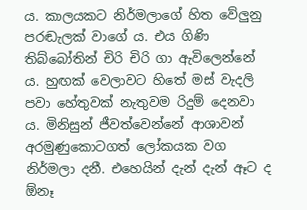ය. කාලයකට නිර්මලාගේ හිත වේලුනු පරඬැලක් වාගේ ය. එය ගිණි තිබ්බෝතින් චිරි චිරි ගා ඇවිලෙන්නේ ය. හුඟක් වෙලාවට හිතේ මස් වැදලි පවා හේතුවක් නැතුවම රිදුම් දෙනවා ය. මිනිසුන් ජීවත්වෙන්නේ ආශාවන් අරමුණුකොටගත් ලෝකයක වග නිර්මලා දනී. එහෙයින් දැන් දැන් ඈට ද ඕනෑ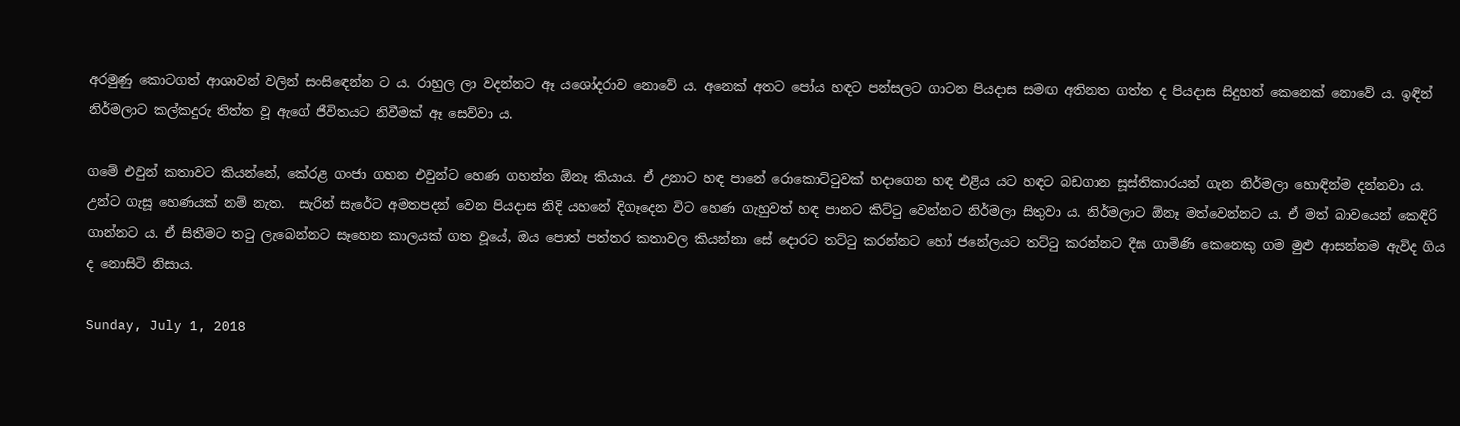අරමුණු කොටගත් ආශාවන් වලින් සංසිඳෙන්න ට ය. රාහුල ලා වදන්නට ඈ යශෝදරාව නොවේ ය. අනෙක් අතට පෝය හඳට පන්සලට ගාටන පියදාස සමඟ අතිනත ගත්ත ද පියදාස සිදුහත් කෙනෙක් නොවේ ය. ඉඳින් නිර්මලාට කල්කදුරු තිත්ත වූ ඇගේ ජීවිතයට නිවීමක් ඈ සෙව්වා ය.

ගමේ එවුන් කතාවට කියන්නේ, කේරළ ගංජා ගහන එවුන්ට හෙණ ගහන්න ඕනෑ කියාය. ඒ උනාට හඳ පානේ රොකොට්ටුවක් හදාගෙන හඳ එළිය යට හඳට බඩගාන සූස්තිකාරයන් ගැන නිර්මලා හොඳින්ම දන්නවා ය. උන්ට ගැසූ හෙණයක් නම් නැත.  සැරින් සැරේට අමතපදන් වෙන පියදාස නිදි යහනේ දිගෑදෙන විට හෙණ ගැහුවත් හඳ පානට කිට්ටු වෙන්නට නිර්මලා සිතුවා ය. නිර්මලාට ඕනෑ මත්වෙන්නට ය. ඒ මත් බාවයෙන් කෙඳිරි ගාන්නට ය. ඒ සිතීමට තටු ලැබෙන්නට සෑහෙන කාලයක් ගත වූයේ, ඔය පොත් පත්තර කතාවල කියන්නා සේ දොරට තට්ටු කරන්නට හෝ ජනේලයට තට්ටු කරන්නට දීඝ ගාමිණි කෙනෙකු ගම මුළු ආසන්නම ඇවිද ගිය ද නොසිටි නිසාය.

Sunday, July 1, 2018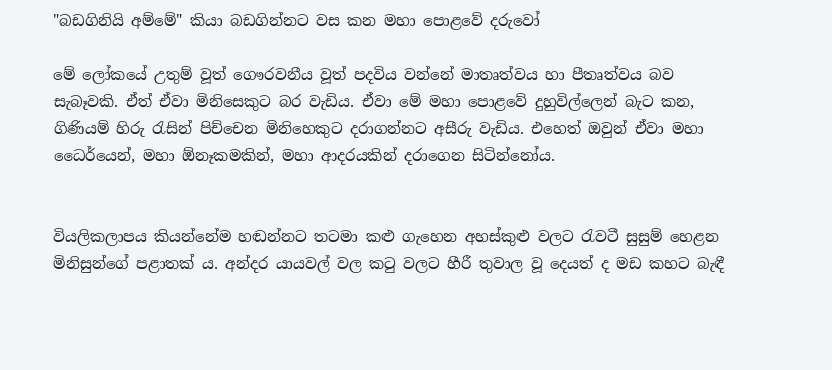"බඩගිනියි අම්මේ" කියා බඩගින්නට වස කන මහා පොළවේ දරුවෝ

මේ ලෝකයේ උතුම් වූත් ගෞරවනීය වූත් පදවිය වන්නේ මාතෘත්වය හා පීතෘත්වය බව සැබෑවකි. ඒත් ඒවා මිනිසෙකුට බර වැඩිය. ඒවා මේ මහා පොළවේ දුහුවිල්ලෙන් බැට කන, ගිණියම් හිරු රැසින් පිච්චෙන මිනිහෙකුට දරාගන්නට අසීරු වැඩිය. එහෙත් ඔවුන් ඒවා මහා ධෛර්යෙන්, මහා ඕනෑකමකින්, මහා ආදරයකින් දරාගෙන සිටින්නෝය.


වියලිකලාපය කියන්නේම හඬන්නට තටමා කළු ගැහෙන අහස්කුළු වලට රැවටී සුසුම් හෙළන මිනිසුන්ගේ පළාතක් ය. අන්දර යායවල් වල කටු වලට හීරී තුවාල වූ දෙයත් ද මඩ කහට බැඳී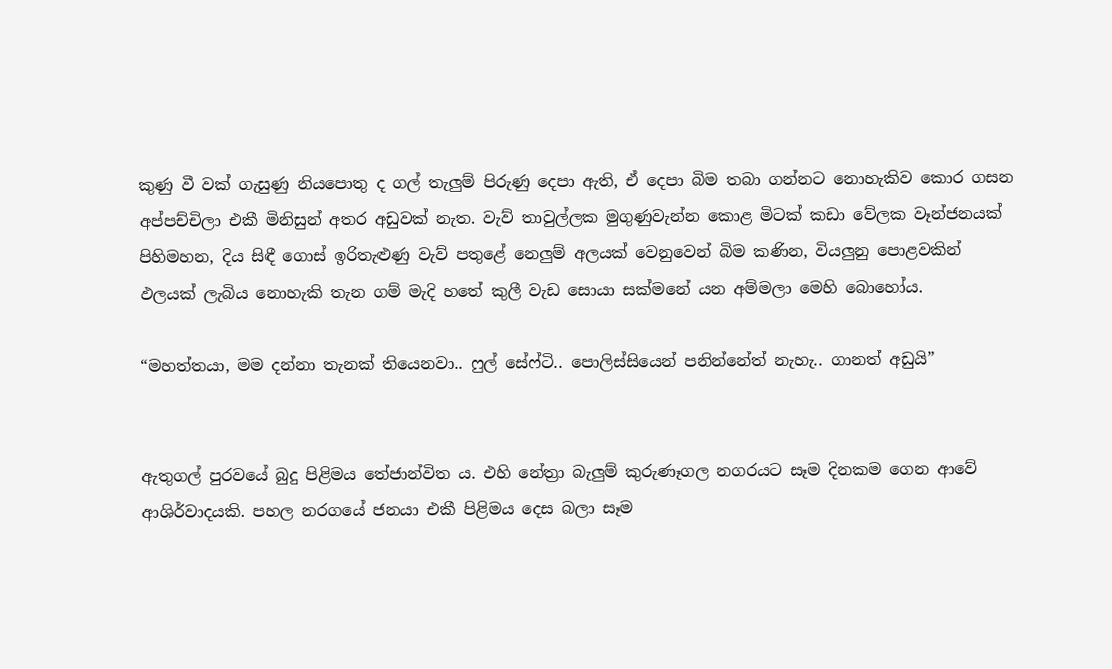කුණු වී වක් ගැසුණු නියපොතු ද ගල් තැලුම් පිරුණු දෙපා ඇති, ඒ දෙපා බිම තබා ගන්නට නොහැකිව කොර ගසන අප්පච්චිලා එකී මිනිසුන් අතර අඩුවක් නැත. වැව් තාවුල්ලක මුගුණුවැන්න කොළ මිටක් කඩා වේලක වෑන්ජනයක් පිහිමහන, දිය සිඳී ගොස් ඉරිතැළුණු වැව් පතුළේ නෙලුම් අලයක් වෙනුවෙන් බිම කණින, වියලුනු පොළවකින් ඵලයක් ලැබිය නොහැකි තැන ගම් මැදි හතේ කුලී වැඩ සොයා සක්මනේ යන අම්මලා මෙහි බොහෝය.

“මහත්තයා, මම දන්නා තැනක් තියෙනවා.. ෆුල් සේෆ්ටි.. පොලිස්සියෙන් පනින්නේත් නැහැ.. ගානත් අඩුයි”


ඇතුගල් පුරවයේ බුදු පිළිමය තේජාන්විත ය. එහි නේත්‍රා බැලුම් කුරුණෑගල නගරයට සෑම දිනකම ගෙන ආවේ ආශිර්වාදයකි. පහල නරගයේ ජනයා එකී පිළිමය දෙස බලා සෑම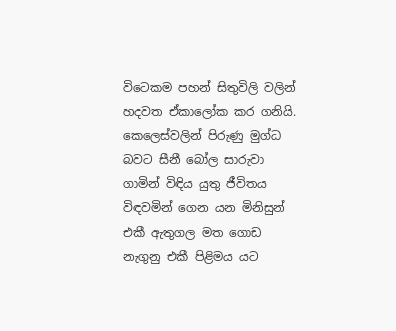විටෙකම පහන් සිතුවිලි වලින් හදවත ඒකාලෝක කර ගනියි. කෙලෙස්වලින් පිරුණු මුග්ධ බවට සීනී බෝල සාරුවා ගාමින් විඳිය යුතු ජීවිතය විඳවමින් ගෙන යන මිනිසුන් එකී ඇතුගල මත ගොඩ නැගුනු එකී පිළිමය යට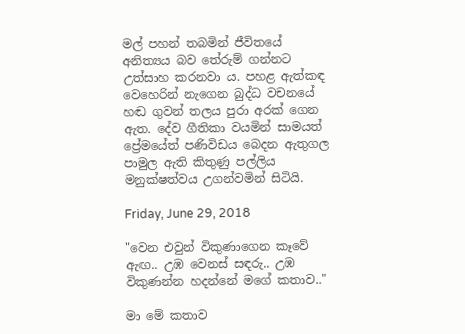මල් පහන් තබමින් ජීවිතයේ අනිත්‍යය බව තේරුම් ගන්නට උත්සාහ කරනවා ය. පහළ ඇත්කඳ වෙහෙරින් නැගෙන බුද්ධ වචනයේ හඬ ගුවන් තලය පුරා අරක් ගෙන ඇත. දේව ගීතිකා වයමින් සාමයත් ප්‍රේමයේත් පණිවිඩය බෙදන ඇතුගල පාමුල ඇති කිතුණු පල්ලිය මනුක්ෂත්වය උගන්වමින් සිටියි.

Friday, June 29, 2018

"වෙන එවුන් විකුණාගෙන කෑවේ ඇඟ.. උඹ වෙනස් සඳරු.. උඹ විකුණන්න හදන්නේ මගේ කතාව.."

මා මේ කතාව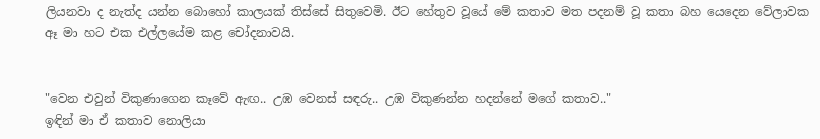ලියනවා ද නැත්ද යන්න බොහෝ කාලයක් තිස්සේ සිතුවෙමි. ඊට හේතුව වූයේ මේ කතාව මත පදනම් වූ කතා බහ යෙදෙන වේලාවක ඈ මා හට එක එල්ලයේම කළ චෝදනාවයි.


"වෙන එවුන් විකුණාගෙන කෑවේ ඇඟ.. උඹ වෙනස් සඳරු.. උඹ විකුණන්න හදන්නේ මගේ කතාව.."
ඉඳින් මා ඒ කතාව නොලියා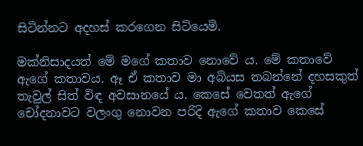සිටින්නට අදහස් කරගෙන සිටියෙමි.

මක්නිසාදයත් මේ මගේ කතාව නොවේ ය. මේ කතාවේ ඇගේ කතාවය. ඈ ඒ කතාව මා අබියස තබන්නේ දහසකුත් තැවුල් සිත් විඳ අවසානයේ ය. කෙසේ වෙතත් ඇගේ චෝදනාවට වලංගු නොවන පරිදි ඇගේ කතාව කෙසේ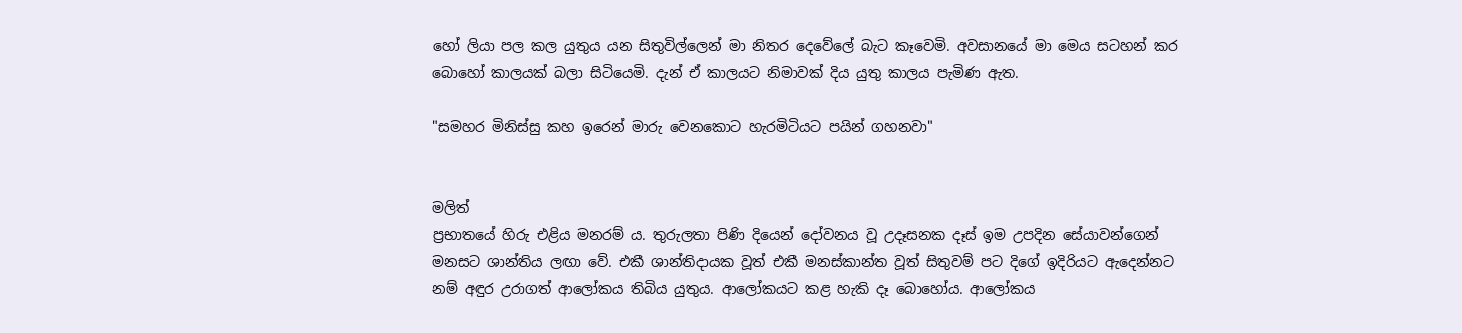හෝ ලියා පල කල යුතුය යන සිතුවිල්ලෙන් මා නිතර දෙවේලේ බැට කෑවෙමි. අවසානයේ මා මෙය සටහන් කර බොහෝ කාලයක් බලා සිටියෙමි. දැන් ඒ කාලයට නිමාවක් දිය යුතු කාලය පැමිණ ඇත.

"සමහර මිනිස්සු කහ ඉරෙන් මාරු වෙනකොට හැරමිටියට පයින් ගහනවා"


මලිත්
ප්‍රභාතයේ හිරු එළිය මනරම් ය. තුරුලතා පිණි දියෙන් දෝවනය වූ උදෑසනක දෑස් ඉම උපදින සේයාවන්ගෙන් මනසට ශාන්තිය ලඟා වේ. එකී ශාන්තිදායක වූත් එකී මනස්කාන්ත වූත් සිතුවම් පට දිගේ ඉදිරියට ඇදෙන්නට නම් අඳුර උරාගත් ආලෝකය තිබිය යුතුය. ආලෝකයට කළ හැකි දෑ බොහෝය. ආලෝකය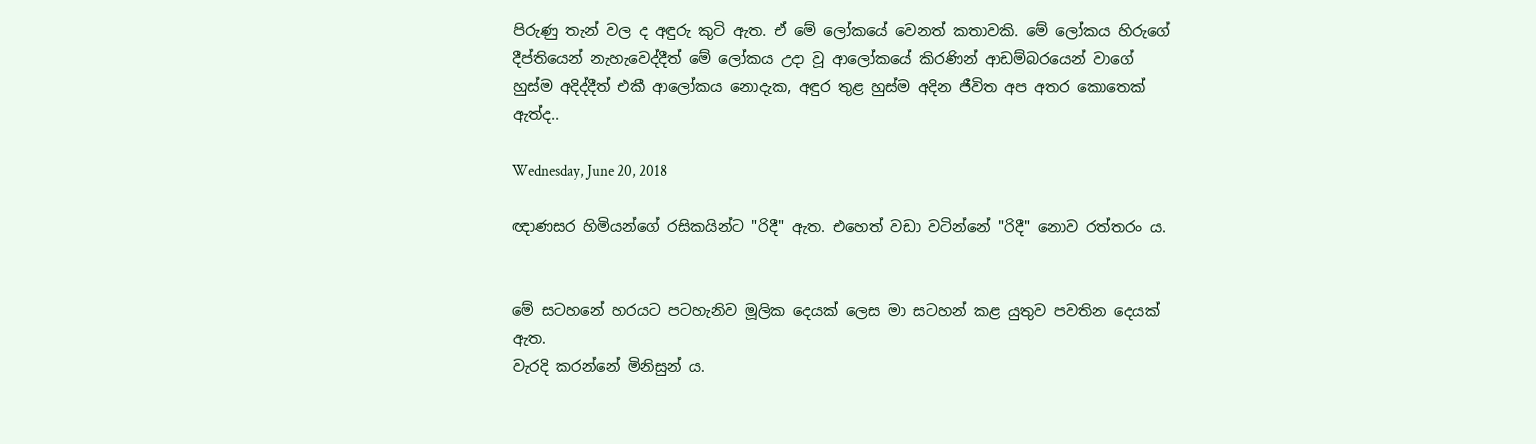පිරුණු තැන් වල ද අඳුරු කුටි ඇත. ඒ මේ ලෝකයේ වෙනත් කතාවකි. මේ ලෝකය හිරුගේ දීප්තියෙන් නැහැවෙද්දීත් මේ ලෝකය උදා වූ ආලෝකයේ කිරණින් ආඩම්බරයෙන් වාගේ හුස්ම අදිද්දීත් එකී ආලෝකය නොදැක, අඳුර තුළ හුස්ම අදින ජීවිත අප අතර කොතෙක් ඇත්ද..

Wednesday, June 20, 2018

ඥාණසර හිමියන්ගේ රසිකයින්ට "රිදී" ඇත. එහෙත් වඩා වටින්නේ "රිදී" නොව රත්තරං ය.


මේ සටහනේ හරයට පටහැනිව මූලික දෙයක් ලෙස මා සටහන් කළ යුතුව පවතින දෙයක් ඇත.
වැරදි කරන්නේ මිනිසුන් ය.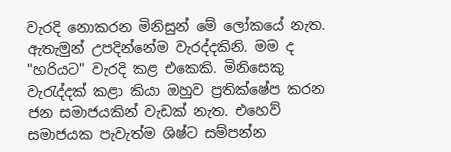වැරදි නොකරන මිනිසුන් මේ ලෝකයේ නැත. ඇතැමුන් උපදින්නේම වැරද්දකිනි. මම ද "හරියට" වැරදි කළ එකෙකි. මිනිසෙකු වැරැද්දක් කළා කියා ඔහුව ප්‍රතික්ෂේප කරන ජන සමාජයකින් වැඩක් නැත. එහෙව් සමාජයක පැවැත්ම ශිෂ්ට සම්පන්න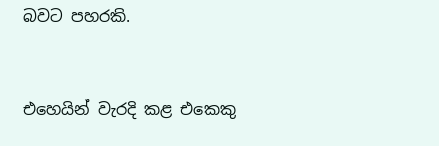බවට පහරකි.


එහෙයින් වැරදි කළ එකෙකු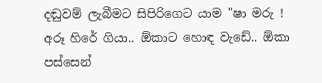දඬුවම් ලැබීමට සිපිරිගෙට යාම "ෂා මරු ! අරූ හිරේ ගියා.. ඕකාට හොඳ වැඩේ.. ඕකා පස්සෙන්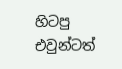හිටපු එවුන්ටත්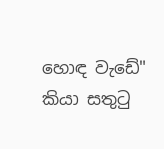හොඳ වැඩේ" කියා සතුටු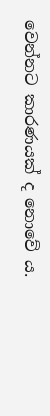වෙන්නට කාරණයක් ද නොවේ ය.